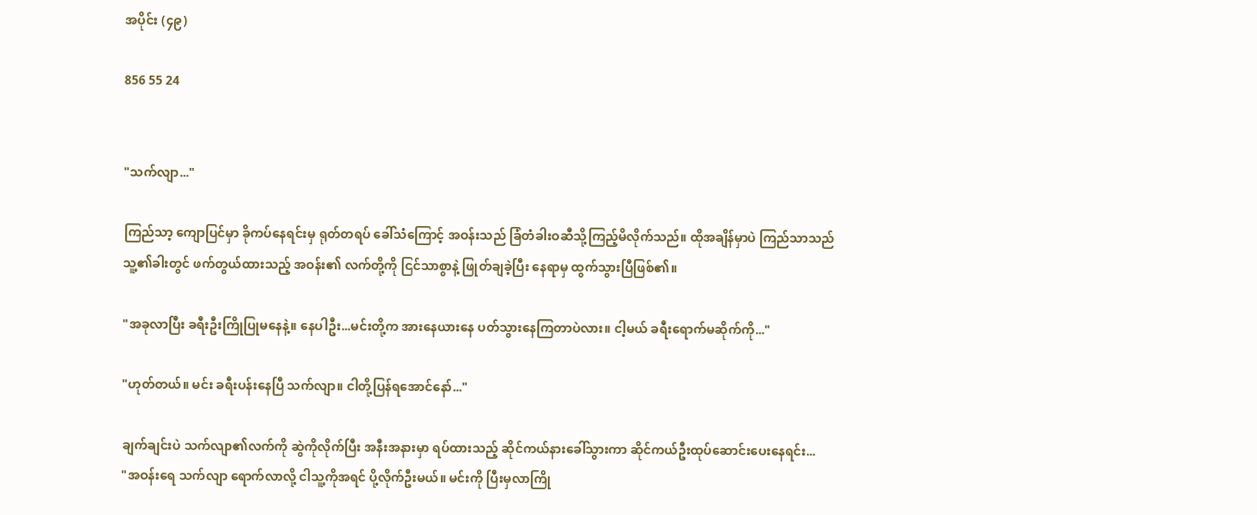အပိုင်း (၄၉)

856 55 24


"သက်လျာ..."

ကြည်သာ့ ကျောပြင်မှာ ခိုကပ်နေရင်းမှ ရုတ်တရပ် ခေါ်သံကြောင့် အဝန်းသည် ခြံတံခါးဝဆီသို့ကြည့်မိလိုက်သည်။ ထိုအချိန်မှာပဲ ကြည်သာသည် သူ့၏ခါးတွင် ဖက်တွယ်ထားသည့် အဝန်း၏ လက်တို့ကို ငြင်သာစွာနဲ့ ဖြုတ်ချခဲ့ပြီး နေရာမှ ထွက်သွားပြီဖြစ်၏။

"အခုလာပြီး ခရီးဦးကြိုပြုမနေနဲ့။ နေပါဦး...မင်းတို့က အားနေယားနေ ပတ်သွားနေကြတာပဲလား။ ငါ့မယ် ခရီးရောက်မဆိုက်ကို..."

"ဟုတ်တယ်။ မင်း ခရီးပန်းနေပြီ သက်လျာ။ ငါတို့ပြန်ရအောင်နော်..."

ချက်ချင်းပဲ သက်လျာ၏လက်ကို ဆွဲကိုလိုက်ပြီး အနီးအနားမှာ ရပ်ထားသည့် ဆိုင်ကယ်နားခေါ်သွားကာ ဆိုင်ကယ်ဦးထုပ်ဆောင်းပေးနေရင်း...
"အဝန်းရေ သက်လျာ ရောက်လာလို့ ငါသူ့ကိုအရင် ပို့လိုက်ဦးမယ်။ မင်းကို ပြီးမှလာကြို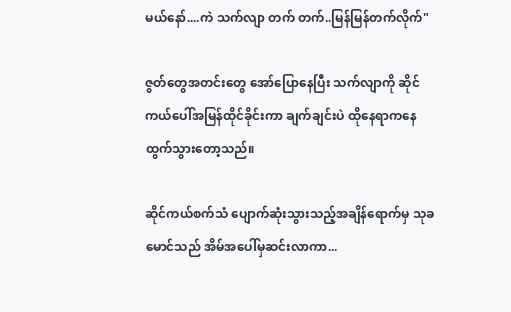မယ်နော်....ကဲ သက်လျာ တက် တက်..မြန်မြန်တက်လိုက်"

ဇွတ်တွေအတင်းတွေ အော်ပြောနေပြီး သက်လျာကို ဆိုင်ကယ်ပေါ်အမြန်ထိုင်ခိုင်းကာ ချက်ချင်းပဲ ထိုနေရာကနေ ထွက်သွားတော့သည်။

ဆိုင်ကယ်စက်သံ ပျောက်ဆုံးသွားသည့်အချိန်ရောက်မှ သုခမောင်သည် အိမ်အပေါ်မှဆင်းလာကာ...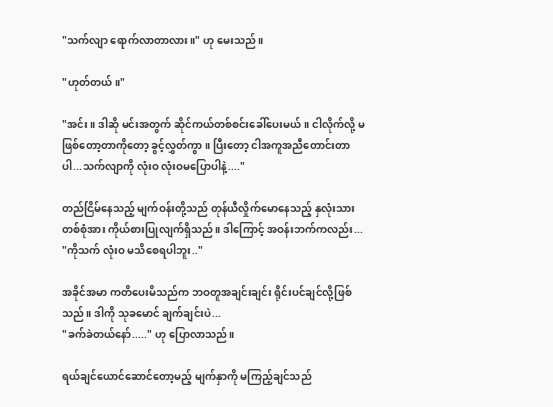"သက်လျာ ရောက်လာတာလား။" ဟု မေးသည်။

"ဟုတ်တယ်။"

"အင်း။ ဒါဆို မင်းအတွက် ဆိုင်ကယ်တစ်စင်းခေါ်ပေးမယ်။ ငါလိုက်လို့ မဖြစ်တော့တာကိုတော့ ခွင့်လွှတ်ကွာ။ ပြီးတော့ ငါအကူအညီတောင်းတာပါ...သက်လျာကို လုံးဝ လုံးဝမပြောပါနဲ့...."

တည်ငြိမ်နေသည့် မျက်ဝန်းတို့သည် တုန်ယီလှိုက်မောနေသည့် နှလုံးသားတစ်စုံအား ကိုယ်စားပြုလျက်ရှိသည်။ ဒါကြောင့် အဝန်းဘက်ကလည်း...
"ကိုသက် လုံးဝ မသိစေရပါဘူး.."

အခိုင်အမာ ကတိပေးမိသည်က ဘဝတူအချင်းချင်း ရိုင်းပင်ချင်လို့ဖြစ်သည်။ ဒါကို သုခမောင် ချက်ချင်းပဲ...
"ခက်ခဲတယ်နော်....." ဟု ပြောလာသည်။

ရယ်ချင်ယောင်ဆောင်တော့မည့် မျက်နှာကို မကြည့်ချင်သည်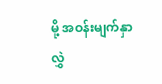မို့ အဝန်းမျက်နှာလွှဲ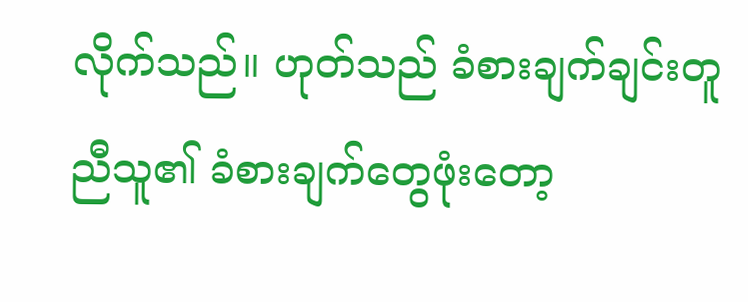လိုက်သည်။ ဟုတ်သည် ခံစားချက်ချင်းတူညီသူ၏ ခံစားချက်တွေဖုံးတော့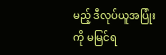မည့် ဒီလုပ်ယူအပြုံးကို မမြင်ရ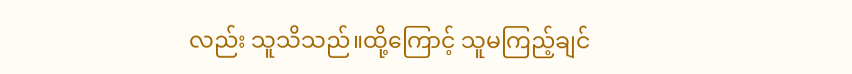လည်း သူသိသည်။ထို့ကြောင့် သူမကြည့်ချင်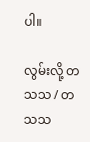ပါ။

လွမ်းလို့ တသသ / တသသ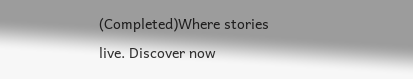(Completed)Where stories live. Discover now